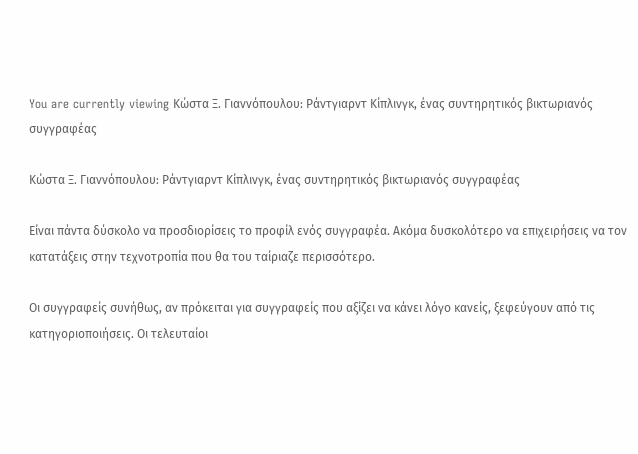You are currently viewing Κώστα Ξ. Γιαννόπουλου: Ράντγιαρντ Κίπλινγκ, ένας συντηρητικός βικτωριανός συγγραφέας

Κώστα Ξ. Γιαννόπουλου: Ράντγιαρντ Κίπλινγκ, ένας συντηρητικός βικτωριανός συγγραφέας

Είναι πάντα δύσκολο να προσδιορίσεις το προφίλ ενός συγγραφέα. Ακόμα δυσκολότερο να επιχειρήσεις να τον κατατάξεις στην τεχνοτροπία που θα του ταίριαζε περισσότερο.

Οι συγγραφείς συνήθως, αν πρόκειται για συγγραφείς που αξίζει να κάνει λόγο κανείς, ξεφεύγουν από τις κατηγοριοποιήσεις. Οι τελευταίοι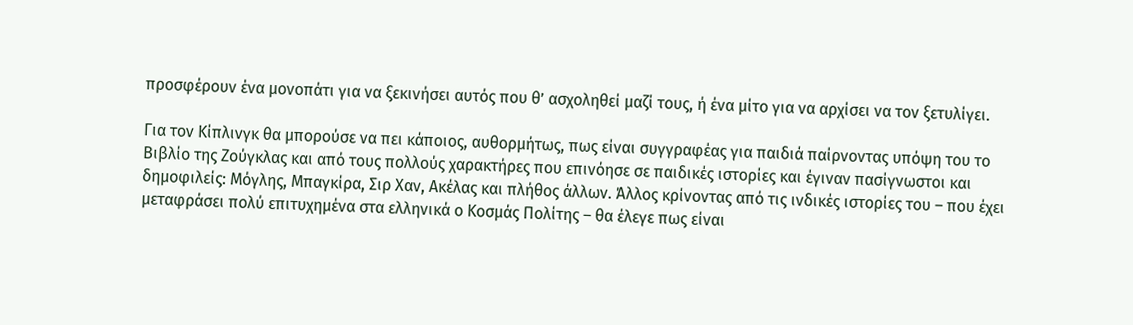προσφέρουν ένα μονοπάτι για να ξεκινήσει αυτός που θ’ ασχοληθεί μαζί τους, ή ένα μίτο για να αρχίσει να τον ξετυλίγει.

Για τον Κίπλινγκ θα μπορούσε να πει κάποιος, αυθορμήτως, πως είναι συγγραφέας για παιδιά παίρνοντας υπόψη του το Βιβλίο της Ζούγκλας και από τους πολλούς χαρακτήρες που επινόησε σε παιδικές ιστορίες και έγιναν πασίγνωστοι και δημοφιλείς: Μόγλης, Μπαγκίρα, Σιρ Χαν, Ακέλας και πλήθος άλλων. Άλλος κρίνοντας από τις ινδικές ιστορίες του – που έχει μεταφράσει πολύ επιτυχημένα στα ελληνικά ο Κοσμάς Πολίτης – θα έλεγε πως είναι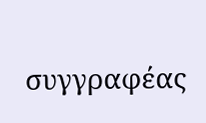συγγραφέας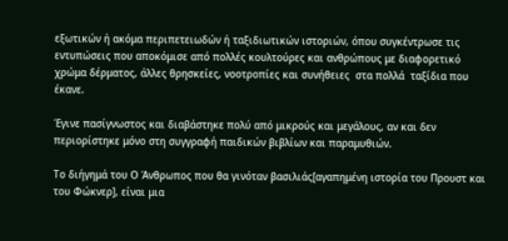εξωτικών ή ακόμα περιπετειωδών ή ταξιδιωτικών ιστοριών, όπου συγκέντρωσε τις εντυπώσεις που αποκόμισε από πολλές κουλτούρες και ανθρώπους με διαφορετικό χρώμα δέρματος, άλλες θρησκείες, νοοτροπίες και συνήθειες  στα πολλά  ταξίδια που έκανε.

Έγινε πασίγνωστος και διαβάστηκε πολύ από μικρούς και μεγάλους, αν και δεν περιορίστηκε μόνο στη συγγραφή παιδικών βιβλίων και παραμυθιών.

Το διήγημά του Ο Άνθρωπος που θα γινόταν βασιλιάς[αγαπημένη ιστορία του Προυστ και του Φώκνερ], είναι μια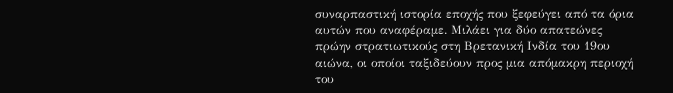συναρπαστική ιστορία εποχής που ξεφεύγει από τα όρια αυτών που αναφέραμε. Μιλάει για δύο απατεώνες πρώην στρατιωτικούς στη Βρετανική Ινδία του 19ου αιώνα, οι οποίοι ταξιδεύουν προς μια απόμακρη περιοχή του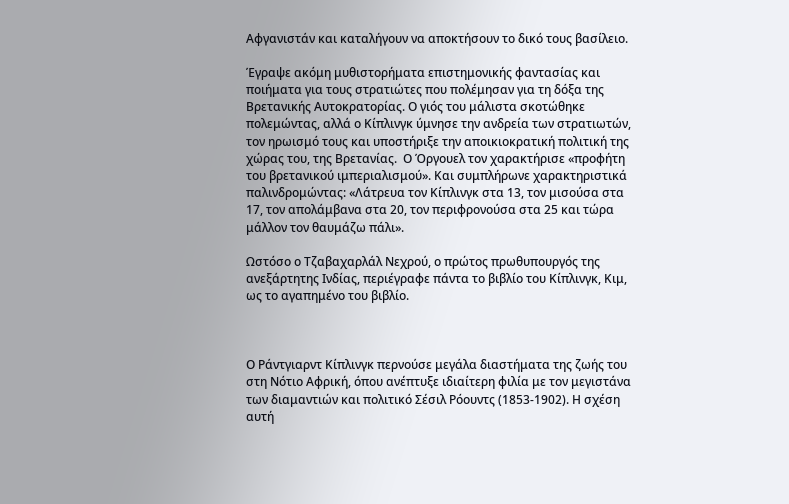Αφγανιστάν και καταλήγουν να αποκτήσουν το δικό τους βασίλειο.

Έγραψε ακόμη μυθιστορήματα επιστημονικής φαντασίας και ποιήματα για τους στρατιώτες που πολέμησαν για τη δόξα της Βρετανικής Αυτοκρατορίας. Ο γιός του μάλιστα σκοτώθηκε πολεμώντας, αλλά ο Κίπλινγκ ύμνησε την ανδρεία των στρατιωτών, τον ηρωισμό τους και υποστήριξε την αποικιοκρατική πολιτική της χώρας του, της Βρετανίας.  Ο Όργουελ τον χαρακτήρισε «προφήτη του βρετανικού ιμπεριαλισμού». Και συμπλήρωνε χαρακτηριστικά παλινδρομώντας: «Λάτρευα τον Κίπλινγκ στα 13, τον μισούσα στα 17, τον απολάμβανα στα 20, τον περιφρονούσα στα 25 και τώρα μάλλον τον θαυμάζω πάλι».

Ωστόσο ο Τζαβαχαρλάλ Νεχρού, ο πρώτος πρωθυπουργός της ανεξάρτητης Ινδίας, περιέγραφε πάντα το βιβλίο του Κίπλινγκ, Κιμ, ως το αγαπημένο του βιβλίο.



Ο Ράντγιαρντ Κίπλινγκ περνούσε μεγάλα διαστήματα της ζωής του στη Νότιο Αφρική, όπου ανέπτυξε ιδιαίτερη φιλία με τον μεγιστάνα των διαμαντιών και πολιτικό Σέσιλ Ρόουντς (1853-1902). Η σχέση αυτή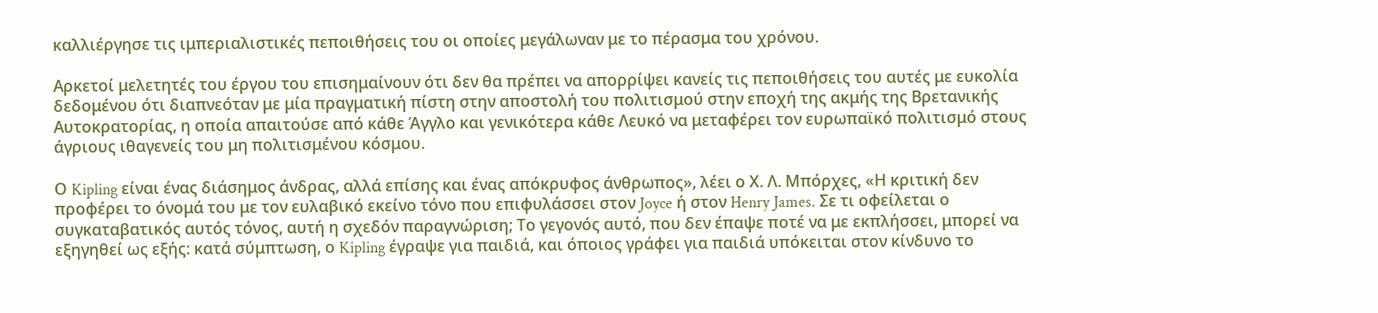καλλιέργησε τις ιμπεριαλιστικές πεποιθήσεις του οι οποίες μεγάλωναν με το πέρασμα του χρόνου.

Αρκετοί μελετητές του έργου του επισημαίνουν ότι δεν θα πρέπει να απορρίψει κανείς τις πεποιθήσεις του αυτές με ευκολία δεδομένου ότι διαπνεόταν με μία πραγματική πίστη στην αποστολή του πολιτισμού στην εποχή της ακμής της Βρετανικής Αυτοκρατορίας, η οποία απαιτούσε από κάθε Άγγλο και γενικότερα κάθε Λευκό να μεταφέρει τον ευρωπαϊκό πολιτισμό στους άγριους ιθαγενείς του μη πολιτισμένου κόσμου.

Ο Kipling είναι ένας διάσημος άνδρας, αλλά επίσης και ένας απόκρυφος άνθρωπος», λέει ο Χ. Λ. Μπόρχες, «Η κριτική δεν προφέρει το όνομά του με τον ευλαβικό εκείνο τόνο που επιφυλάσσει στον Joyce ή στον Henry James. Σε τι οφείλεται ο συγκαταβατικός αυτός τόνος, αυτή η σχεδόν παραγνώριση; Το γεγονός αυτό, που δεν έπαψε ποτέ να με εκπλήσσει, μπορεί να εξηγηθεί ως εξής: κατά σύμπτωση, ο Kipling έγραψε για παιδιά, και όποιος γράφει για παιδιά υπόκειται στον κίνδυνο το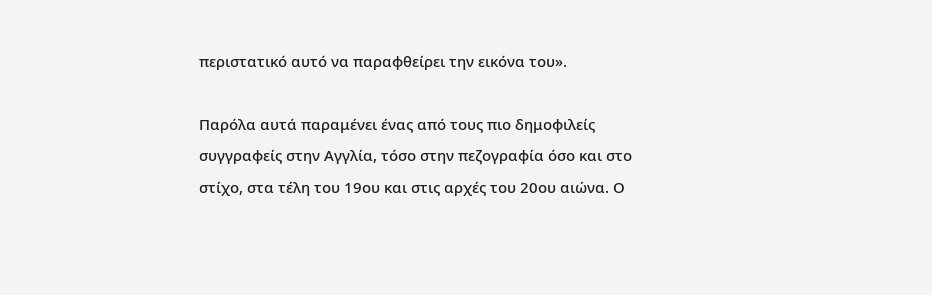περιστατικό αυτό να παραφθείρει την εικόνα του».

Παρόλα αυτά παραμένει ένας από τους πιο δημοφιλείς συγγραφείς στην Αγγλία, τόσο στην πεζογραφία όσο και στο στίχο, στα τέλη του 19ου και στις αρχές του 20ου αιώνα. Ο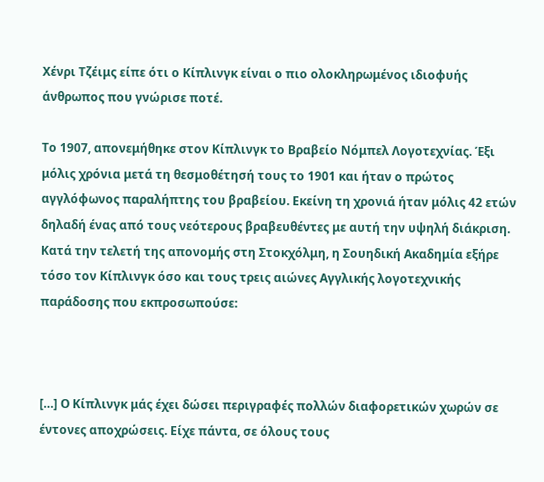Χένρι Τζέιμς είπε ότι ο Κίπλινγκ είναι ο πιο ολοκληρωμένος ιδιοφυής άνθρωπος που γνώρισε ποτέ.

Το 1907, απονεμήθηκε στον Κίπλινγκ το Βραβείο Νόμπελ Λογοτεχνίας. Έξι μόλις χρόνια μετά τη θεσμοθέτησή τους το 1901 και ήταν ο πρώτος αγγλόφωνος παραλήπτης του βραβείου. Εκείνη τη χρονιά ήταν μόλις 42 ετών δηλαδή ένας από τους νεότερους βραβευθέντες με αυτή την υψηλή διάκριση. Κατά την τελετή της απονομής στη Στοκχόλμη, η Σουηδική Ακαδημία εξήρε τόσο τον Κίπλινγκ όσο και τους τρεις αιώνες Αγγλικής λογοτεχνικής παράδοσης που εκπροσωπούσε:



[…] Ο Κίπλινγκ μάς έχει δώσει περιγραφές πολλών διαφορετικών χωρών σε έντονες αποχρώσεις. Είχε πάντα, σε όλους τους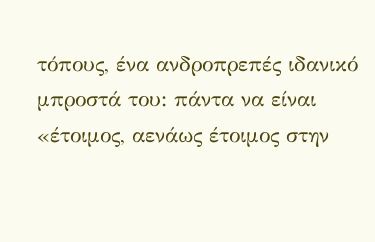τόπους, ένα ανδροπρεπές ιδανικό μπροστά του: πάντα να είναι «έτοιμος, αενάως έτοιμος στην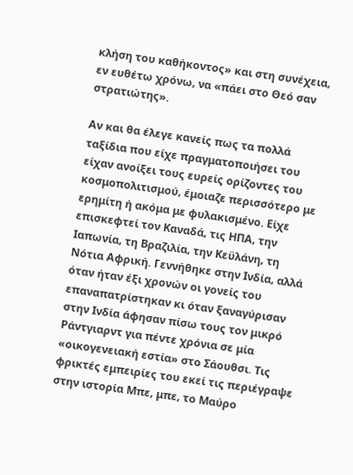κλήση του καθήκοντος» και στη συνέχεια, εν ευθέτω χρόνω, να «πάει στο Θεό σαν στρατιώτης».

Αν και θα έλεγε κανείς πως τα πολλά ταξίδια που είχε πραγματοποιήσει του είχαν ανοίξει τους ευρείς ορίζοντες του κοσμοπολιτισμού, έμοιαζε περισσότερο με ερημίτη ή ακόμα με φυλακισμένο. Είχε επισκεφτεί τον Καναδά, τις ΗΠΑ, την Ιαπωνία, τη Βραζιλία, την Κεϋλάνη, τη Νότια Αφρική. Γεννήθηκε στην Ινδία, αλλά όταν ήταν έξι χρονών οι γονείς του επαναπατρίστηκαν κι όταν ξαναγύρισαν στην Ινδία άφησαν πίσω τους τον μικρό Ράντγιαρντ για πέντε χρόνια σε μία «οικογενειακή εστία» στο Σάουθσι. Τις φρικτές εμπειρίες του εκεί τις περιέγραψε στην ιστορία Μπε, μπε, το Μαύρο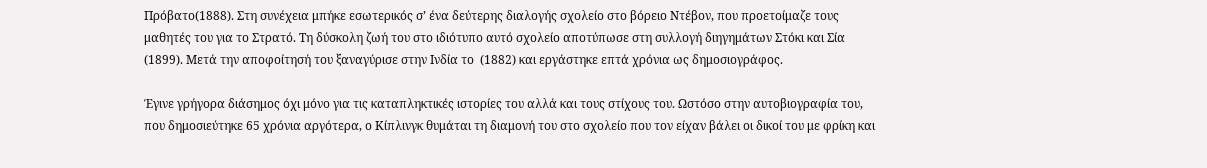Πρόβατο(1888). Στη συνέχεια μπήκε εσωτερικός σ’ ένα δεύτερης διαλογής σχολείο στο βόρειο Ντέβον, που προετοίμαζε τους μαθητές του για το Στρατό. Τη δύσκολη ζωή του στο ιδιότυπο αυτό σχολείο αποτύπωσε στη συλλογή διηγημάτων Στόκι και Σία (1899). Μετά την αποφοίτησή του ξαναγύρισε στην Ινδία το  (1882) και εργάστηκε επτά χρόνια ως δημοσιογράφος.

Έγινε γρήγορα διάσημος όχι μόνο για τις καταπληκτικές ιστορίες του αλλά και τους στίχους του. Ωστόσο στην αυτοβιογραφία του, που δημοσιεύτηκε 65 χρόνια αργότερα, ο Κίπλινγκ θυμάται τη διαμονή του στο σχολείο που τον είχαν βάλει οι δικοί του με φρίκη και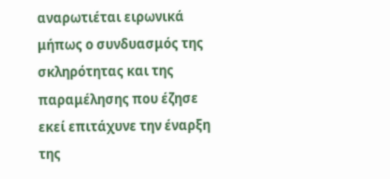αναρωτιέται ειρωνικά μήπως ο συνδυασμός της σκληρότητας και της παραμέλησης που έζησε εκεί επιτάχυνε την έναρξη της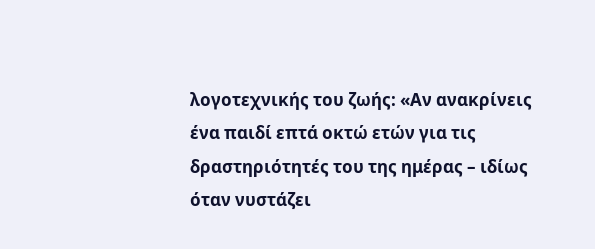λογοτεχνικής του ζωής: «Αν ανακρίνεις ένα παιδί επτά οκτώ ετών για τις δραστηριότητές του της ημέρας – ιδίως όταν νυστάζει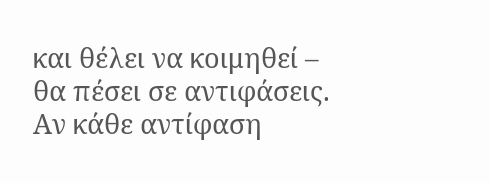και θέλει να κοιμηθεί – θα πέσει σε αντιφάσεις. Αν κάθε αντίφαση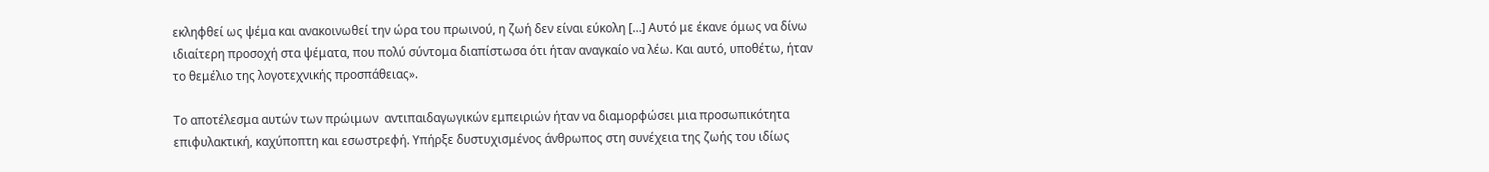εκληφθεί ως ψέμα και ανακοινωθεί την ώρα του πρωινού, η ζωή δεν είναι εύκολη […] Αυτό με έκανε όμως να δίνω ιδιαίτερη προσοχή στα ψέματα, που πολύ σύντομα διαπίστωσα ότι ήταν αναγκαίο να λέω. Και αυτό, υποθέτω, ήταν το θεμέλιο της λογοτεχνικής προσπάθειας».

Το αποτέλεσμα αυτών των πρώιμων  αντιπαιδαγωγικών εμπειριών ήταν να διαμορφώσει μια προσωπικότητα επιφυλακτική, καχύποπτη και εσωστρεφή. Υπήρξε δυστυχισμένος άνθρωπος στη συνέχεια της ζωής του ιδίως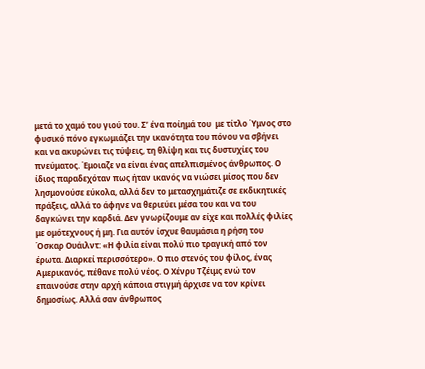μετά το χαμό του γιού του. Σ’ ένα ποίημά του  με τίτλο Ύμνος στο φυσικό πόνο εγκωμιάζει την ικανότητα του πόνου να σβήνει και να ακυρώνει τις τύψεις, τη θλίψη και τις δυστυχίες του πνεύματος. Έμοιαζε να είναι ένας απελπισμένος άνθρωπος. Ο ίδιος παραδεχόταν πως ήταν ικανός να νιώσει μίσος που δεν λησμονούσε εύκολα, αλλά δεν το μετασχημάτιζε σε εκδικητικές πράξεις, αλλά το άφηνε να θεριεύει μέσα του και να του δαγκώνει την καρδιά. Δεν γνωρίζουμε αν είχε και πολλές φιλίες  με ομότεχνους ή μη. Για αυτόν ίσχυε θαυμάσια η ρήση του Όσκαρ Ουάιλντ: «Η φιλία είναι πολύ πιο τραγική από τον έρωτα. Διαρκεί περισσότερο». Ο πιο στενός του φίλος, ένας Αμερικανός, πέθανε πολύ νέος. Ο Χένρυ Τζέιμς ενώ τον επαινούσε στην αρχή κάποια στιγμή άρχισε να τον κρίνει δημοσίως. Αλλά σαν άνθρωπος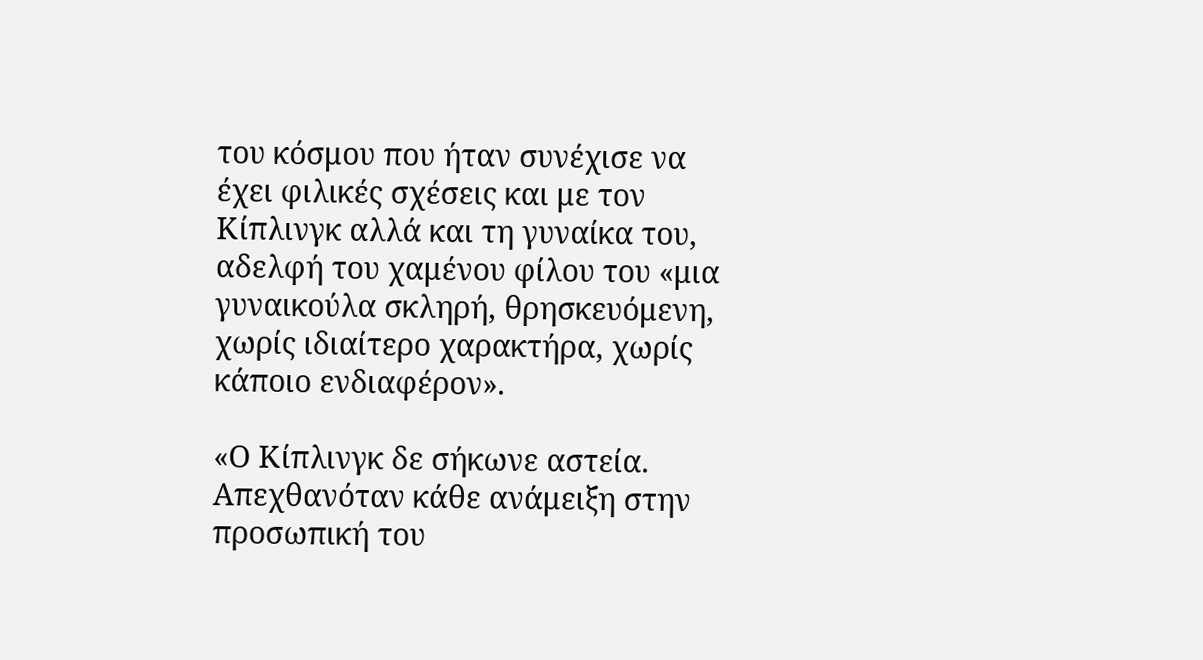του κόσμου που ήταν συνέχισε να έχει φιλικές σχέσεις και με τον Κίπλινγκ αλλά και τη γυναίκα του, αδελφή του χαμένου φίλου του «μια γυναικούλα σκληρή, θρησκευόμενη, χωρίς ιδιαίτερο χαρακτήρα, χωρίς κάποιο ενδιαφέρον».

«Ο Κίπλινγκ δε σήκωνε αστεία. Απεχθανόταν κάθε ανάμειξη στην προσωπική του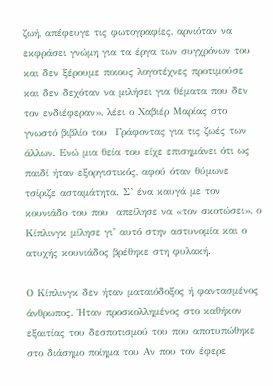ζωή, απέφευγε τις φωτογραφίες, αρνιόταν να εκφράσει γνώμη για τα έργα των συγχρόνων του και δεν ξέρουμε ποιους λογοτέχνες προτιμούσε και δεν δεχόταν να μιλήσει για θέματα που δεν τον ενδιέφεραν», λέει ο Χαβιέρ Μαρίας στο γνωστό βιβλίο του  Γράφοντας για τις ζωές των άλλων. Ενώ μια θεία του είχε επισημάνει ότι ως παιδί ήταν εξοργιστικός, αφού όταν θύμωνε τσίριζε ασταμάτητα. Σ’ ένα καυγά με τον κουνιάδο του που  απείλησε να «τον σκοτώσει», ο Κίπλινγκ μίλησε γι’ αυτό στην αστυνομία και ο ατυχής κουνιάδος βρέθηκε στη φυλακή.

Ο Κίπλινγκ δεν ήταν ματαιόδοξος ή φαντασμένος άνθρωπος. Ήταν προσκολλημένος στο καθήκον εξαιτίας του δεσποτισμού του που αποτυπώθηκε στο διάσημο ποίημα του Αν που τον έφερε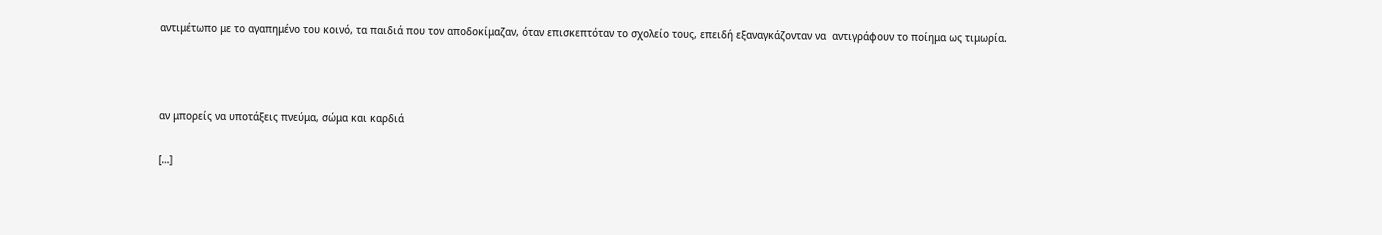αντιμέτωπο με το αγαπημένο του κοινό, τα παιδιά που τον αποδοκίμαζαν, όταν επισκεπτόταν το σχολείο τους, επειδή εξαναγκάζονταν να  αντιγράφουν το ποίημα ως τιμωρία.



αν μπορείς να υποτάξεις πνεύμα, σώμα και καρδιά

[…]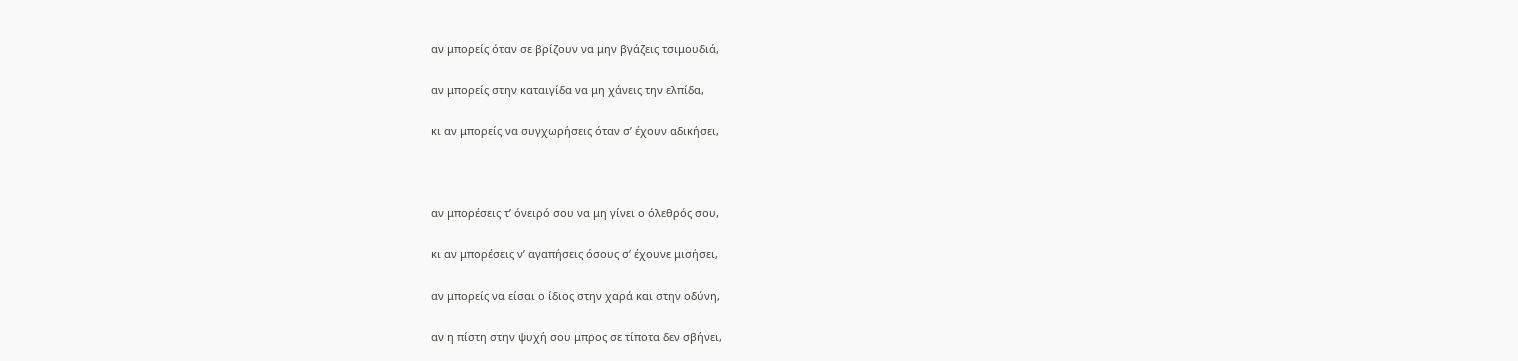αν μπορείς όταν σε βρίζουν να μην βγάζεις τσιμουδιά,

αν μπορείς στην καταιγίδα να μη χάνεις την ελπίδα,

κι αν μπορείς να συγχωρήσεις όταν σ’ έχουν αδικήσει,



αν μπορέσεις τ’ όνειρό σου να μη γίνει ο όλεθρός σου,

κι αν μπορέσεις ν’ αγαπήσεις όσους σ’ έχουνε μισήσει,

αν μπορείς να είσαι ο ίδιος στην χαρά και στην οδύνη,

αν η πίστη στην ψυχή σου μπρος σε τίποτα δεν σβήνει,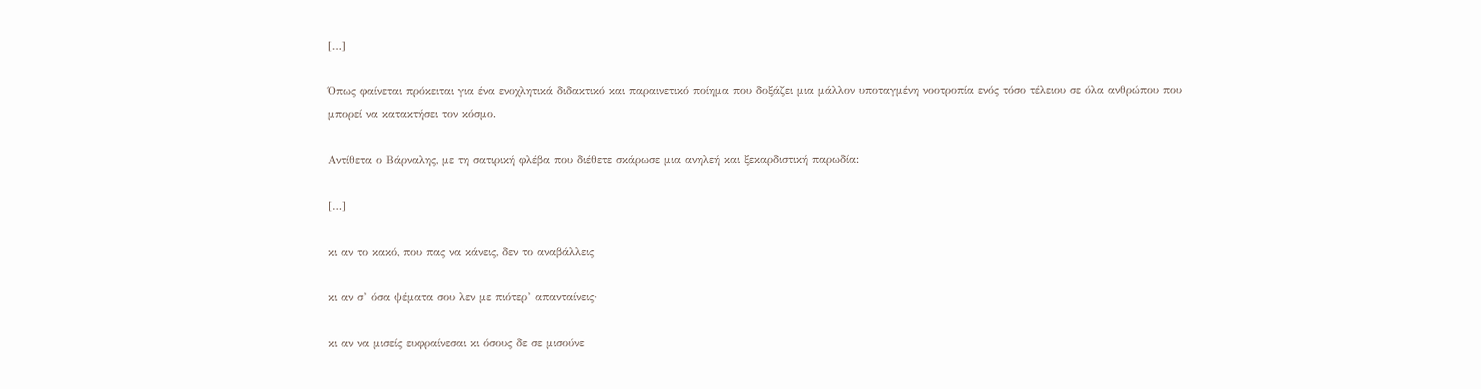[…]

Όπως φαίνεται πρόκειται για ένα ενοχλητικά διδακτικό και παραινετικό ποίημα που δοξάζει μια μάλλον υποταγμένη νοοτροπία ενός τόσο τέλειου σε όλα ανθρώπου που μπορεί να κατακτήσει τον κόσμο.

Αντίθετα ο Βάρναλης, με τη σατιρική φλέβα που διέθετε σκάρωσε μια ανηλεή και ξεκαρδιστική παρωδία:

[…]

κι αν το κακό, που πας να κάνεις, δεν το αναβάλλεις

κι αν σ’ όσα ψέματα σου λεν με πιότερ’ απανταίνεις·

κι αν να μισείς ευφραίνεσαι κι όσους δε σε μισούνε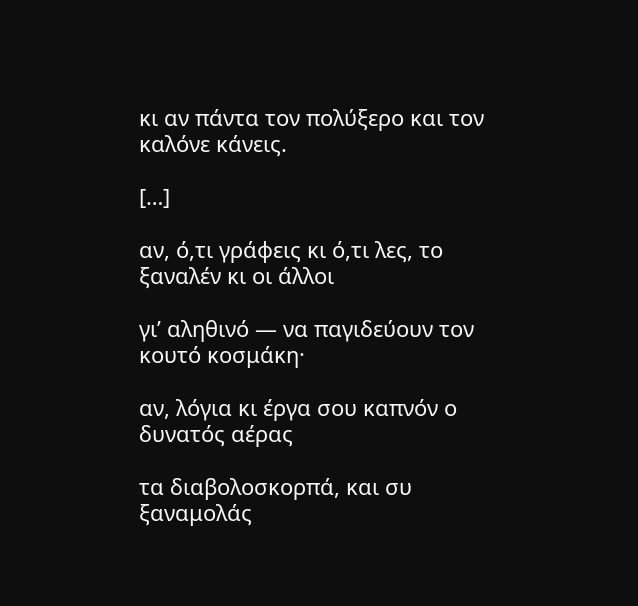κι αν πάντα τον πολύξερο και τον καλόνε κάνεις.

[…]

αν, ό,τι γράφεις κι ό,τι λες, το ξαναλέν κι οι άλλοι

γι’ αληθινό — να παγιδεύουν τον κουτό κοσμάκη·

αν, λόγια κι έργα σου καπνόν ο δυνατός αέρας

τα διαβολοσκορπά, και συ ξαναμολάς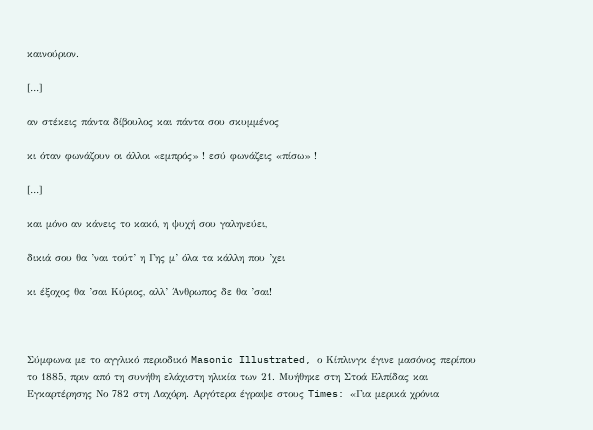καινούριον.

[…]

αν στέκεις πάντα δίβουλος και πάντα σου σκυμμένος

κι όταν φωνάζουν οι άλλοι «εμπρός» ! εσύ φωνάζεις «πίσω» !

[…]

και μόνο αν κάνεις το κακό, η ψυχή σου γαληνεύει,

δικιά σου θα ’ναι τούτ’ η Γης μ’ όλα τα κάλλη που ’χει

κι έξοχος θα ’σαι Κύριος, αλλ’ Άνθρωπος δε θα ’σαι!



Σύμφωνα με το αγγλικό περιοδικό Masonic Illustrated, ο Κίπλινγκ έγινε μασόνος περίπου το 1885, πριν από τη συνήθη ελάχιστη ηλικία των 21. Μυήθηκε στη Στοά Ελπίδας και Εγκαρτέρησης Νο 782 στη Λαχόρη. Αργότερα έγραψε στους Times: «Για μερικά χρόνια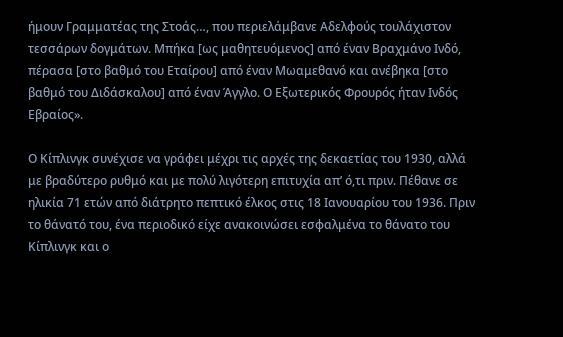ήμουν Γραμματέας της Στοάς…, που περιελάμβανε Αδελφούς τουλάχιστον τεσσάρων δογμάτων. Μπήκα [ως μαθητευόμενος] από έναν Βραχμάνο Ινδό, πέρασα [στο βαθμό του Εταίρου] από έναν Μωαμεθανό και ανέβηκα [στο βαθμό του Διδάσκαλου] από έναν Άγγλο. Ο Εξωτερικός Φρουρός ήταν Ινδός Εβραίος».

Ο Κίπλινγκ συνέχισε να γράφει μέχρι τις αρχές της δεκαετίας του 1930, αλλά με βραδύτερο ρυθμό και με πολύ λιγότερη επιτυχία απ’ ό,τι πριν. Πέθανε σε ηλικία 71 ετών από διάτρητο πεπτικό έλκος στις 18 Ιανουαρίου του 1936. Πριν το θάνατό του, ένα περιοδικό είχε ανακοινώσει εσφαλμένα το θάνατο του Κίπλινγκ και ο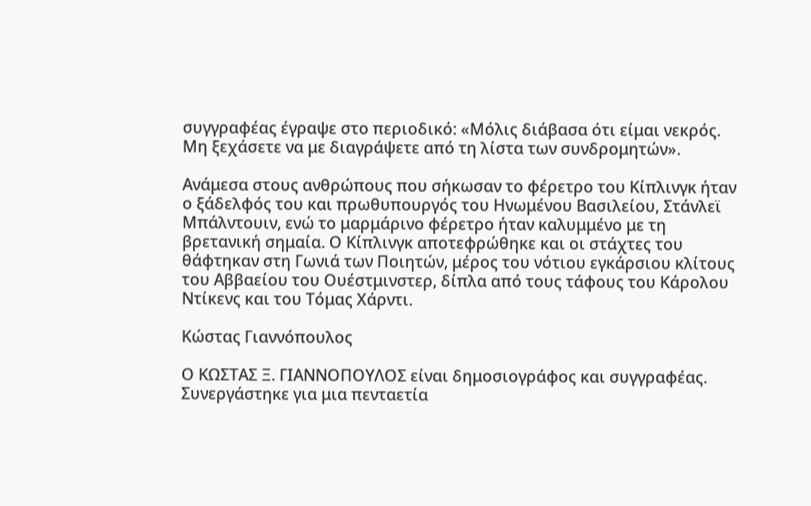συγγραφέας έγραψε στο περιοδικό: «Μόλις διάβασα ότι είμαι νεκρός. Μη ξεχάσετε να με διαγράψετε από τη λίστα των συνδρομητών».

Ανάμεσα στους ανθρώπους που σήκωσαν το φέρετρο του Κίπλινγκ ήταν ο ξάδελφός του και πρωθυπουργός του Ηνωμένου Βασιλείου, Στάνλεϊ Μπάλντουιν, ενώ το μαρμάρινο φέρετρο ήταν καλυμμένο με τη βρετανική σημαία. Ο Κίπλινγκ αποτεφρώθηκε και οι στάχτες του θάφτηκαν στη Γωνιά των Ποιητών, μέρος του νότιου εγκάρσιου κλίτους του Αββαείου του Ουέστμινστερ, δίπλα από τους τάφους του Κάρολου Ντίκενς και του Τόμας Χάρντι.

Κώστας Γιαννόπουλος

Ο ΚΩΣΤΑΣ Ξ. ΓΙΑΝΝΟΠΟΥΛΟΣ είναι δημοσιογράφος και συγγραφέας. Συνεργάστηκε για μια πενταετία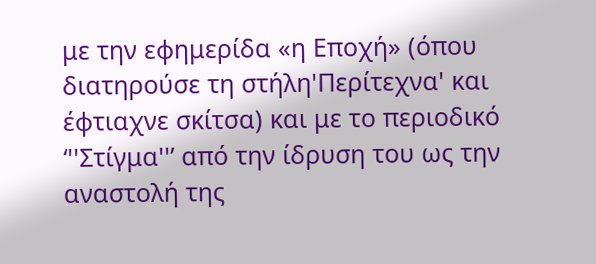με την εφημερίδα «η Εποχή» (όπου διατηρούσε τη στήλη'Περίτεχνα' και έφτιαχνε σκίτσα) και με το περιοδικό ‘''Στίγμα''’ από την ίδρυση του ως την αναστολή της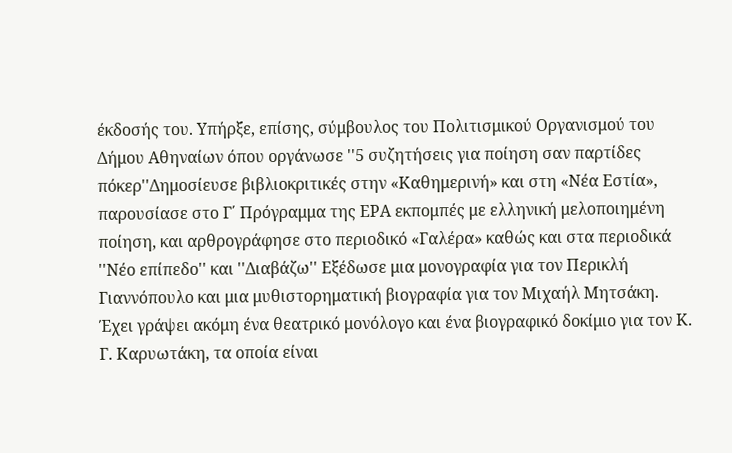έκδοσής του. Υπήρξε, επίσης, σύμβουλος του Πολιτισμικού Οργανισμού του Δήμου Αθηναίων όπου οργάνωσε ''5 συζητήσεις για ποίηση σαν παρτίδες πόκερ''Δημοσίευσε βιβλιοκριτικές στην «Καθημερινή» και στη «Νέα Εστία», παρουσίασε στο Γ΄ Πρόγραμμα της ΕΡΑ εκπομπές με ελληνική μελοποιημένη ποίηση, και αρθρογράφησε στο περιοδικό «Γαλέρα» καθώς και στα περιοδικά ''Νέο επίπεδο'' και ''Διαβάζω'' Εξέδωσε μια μονογραφία για τον Περικλή Γιαννόπουλο και μια μυθιστορηματική βιογραφία για τον Μιχαήλ Μητσάκη. Έχει γράψει ακόμη ένα θεατρικό μονόλογο και ένα βιογραφικό δοκίμιο για τον Κ. Γ. Καρυωτάκη, τα οποία είναι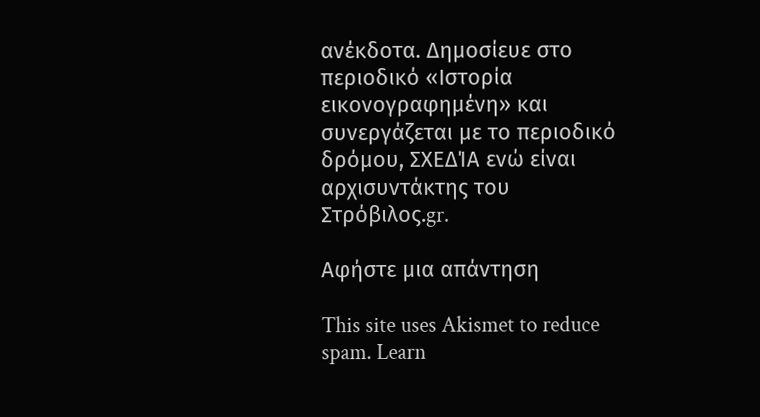ανέκδοτα. Δημοσίευε στο περιοδικό «Ιστορία εικονογραφημένη» και συνεργάζεται με το περιοδικό δρόμου, ΣΧΕΔΊΑ ενώ είναι αρχισυντάκτης του Στρόβιλος.gr.

Αφήστε μια απάντηση

This site uses Akismet to reduce spam. Learn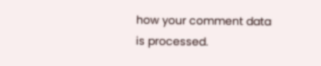how your comment data is processed.